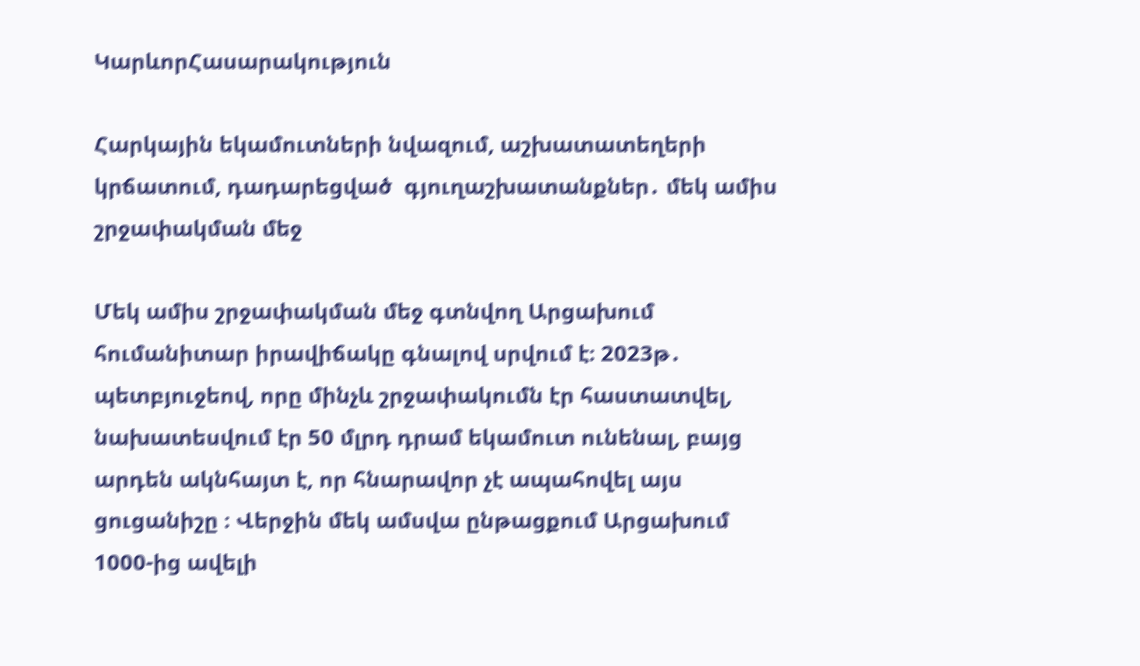ԿարևորՀասարակություն

Հարկային եկամուտների նվազում, աշխատատեղերի կրճատում, դադարեցված  գյուղաշխատանքներ․ մեկ ամիս շրջափակման մեջ

Մեկ ամիս շրջափակման մեջ գտնվող Արցախում  հումանիտար իրավիճակը գնալով սրվում է։ 2023թ․ պետբյուջեով, որը մինչև շրջափակումն էր հաստատվել,  նախատեսվում էր 50 մլրդ դրամ եկամուտ ունենալ, բայց արդեն ակնհայտ է, որ հնարավոր չէ ապահովել այս ցուցանիշը ։ Վերջին մեկ ամսվա ընթացքում Արցախում 1000-ից ավելի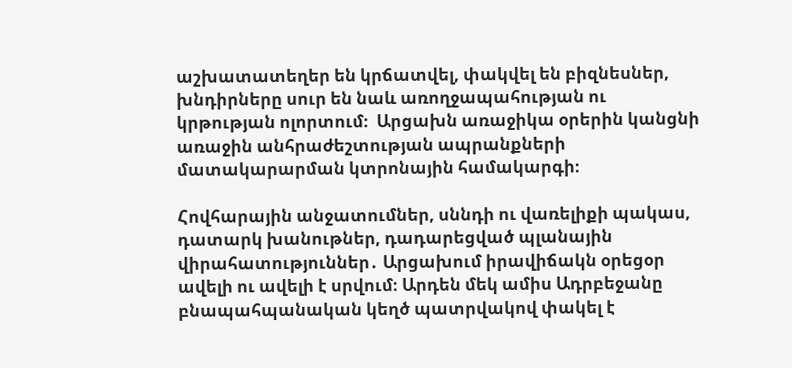աշխատատեղեր են կրճատվել, փակվել են բիզնեսներ,  խնդիրները սուր են նաև առողջապահության ու կրթության ոլորտում։  Արցախն առաջիկա օրերին կանցնի առաջին անհրաժեշտության ապրանքների մատակարարման կտրոնային համակարգի։

Հովհարային անջատումներ, սննդի ու վառելիքի պակաս, դատարկ խանութներ, դադարեցված պլանային վիրահատություններ․ Արցախում իրավիճակն օրեցօր ավելի ու ավելի է սրվում։ Արդեն մեկ ամիս Ադրբեջանը բնապահպանական կեղծ պատրվակով փակել է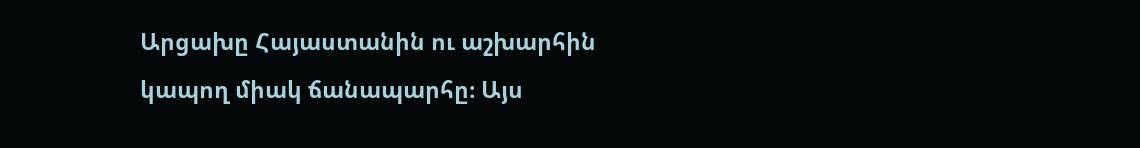Արցախը Հայաստանին ու աշխարհին կապող միակ ճանապարհը։ Այս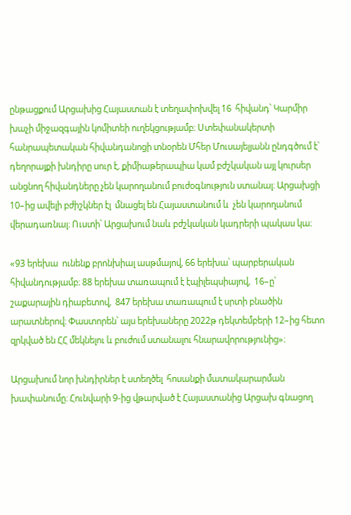ընթացքում Արցախից Հայաստան է տեղափոխվել 16  հիվանդ՝ Կարմիր խաչի միջազգային կոմիտեի ուղեկցությամբ։ Ստեփանակերտի հանրապետական հիվանդանոցի տնօրեն Մհեր Մուսայելյանն ընդգծում է՝ դեղորայքի խնդիրը սուր է, քիմիաթերապիա կամ բժշկական այլ կուրսեր անցնող հիվանդները չեն կարողանում բուժօգնություն ստանալ։ Արցախցի 10–ից ավելի բժիշկներ էլ  մնացել են Հայաստանում և  չեն կարողանում վերադառնալ։ Ուստի՝ Արցախում նաև բժշկական կադրերի պակաս կա։

«93 երեխա  ունենք բրոնխիալ ասթմայով, 66 երեխա՝ պարբերական հիվանդությամբ։ 88 երեխա տառապում է էպիլեպսիայով,  16–ը՝ շաքարային դիաբետով,  847 երեխա տառապում է սրտի բնածին արատներով։ Փաստորեն՝ այս երեխաները 2022թ դեկտեմբերի 12–ից հետո զրկված են ՀՀ մեկնելու և բուժում ստանալու հնարավորությունից»։

Արցախում նոր խնդիրներ է ստեղծել  հոսանքի մատակարարման խափանումը։ Հունվարի 9-ից վթարված է Հայաստանից Արցախ գնացող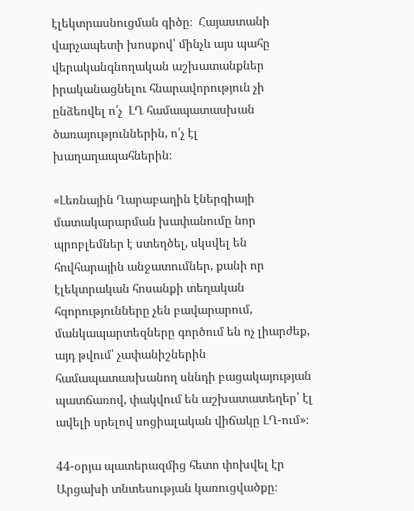էլեկտրասնուցման գիծը։  Հայաստանի վարչապետի խոսքով՝ մինչև այս պահը վերականգնողական աշխատանքներ իրականացնելու հնարավորություն չի ընձեռվել ո՛չ  ԼՂ համապատասխան ծառայություններին, ո՛չ էլ խաղաղապահներին։

«Լեռնային Ղարաբաղին էներգիայի մատակարարման խափանումը նոր պրոբլեմներ է ստեղծել, սկսվել են հովհարային անջատումներ, քանի որ էլեկտրական հոսանքի տեղական հզորությունները չեն բավարարում, մանկապարտեզները գործում են ոչ լիարժեք, այդ թվում՝ չափանիշներին համապատասխանող սննդի բացակայության պատճառով, փակվում են աշխատատեղեր՝ էլ ավելի սրելով սոցիալական վիճակը ԼՂ-ում»։

44-օրյա պատերազմից հետո փոխվել էր Արցախի տնտեսության կառուցվածքը։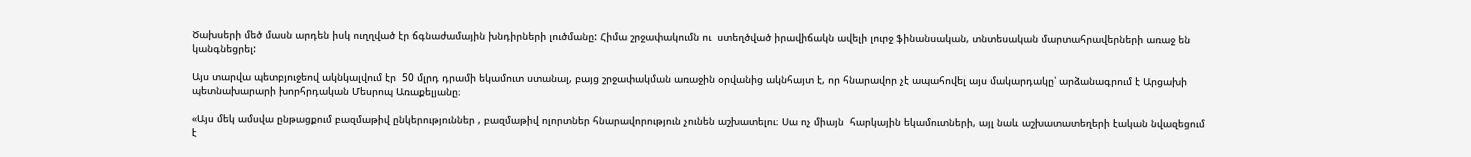Ծախսերի մեծ մասն արդեն իսկ ուղղված էր ճգնաժամային խնդիրների լուծմանը: Հիմա շրջափակումն ու  ստեղծված իրավիճակն ավելի լուրջ ֆինանսական, տնտեսական մարտահրավերների առաջ են կանգնեցրել:

Այս տարվա պետբյուջեով ակնկալվում էր  50 մլրդ դրամի եկամուտ ստանալ, բայց շրջափակման առաջին օրվանից ակնհայտ է, որ հնարավոր չէ ապահովել այս մակարդակը՝ արձանագրում է Արցախի պետնախարարի խորհրդական Մեսրոպ Առաքելյանը։

«Այս մեկ ամսվա ընթացքում բազմաթիվ ընկերություններ , բազմաթիվ ոլորտներ հնարավորություն չունեն աշխատելու։ Սա ոչ միայն  հարկային եկամուտների, այլ նաև աշխատատեղերի էական նվազեցում է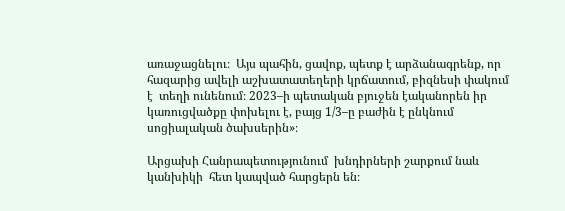առաջացնելու։  Այս պահին, ցավոք, պետք է արձանագրենք, որ հազարից ավելի աշխատատեղերի կրճատում, բիզնեսի փակում է  տեղի ունենում։ 2023–ի պետական բյուջեն էականորեն իր կառուցվածքը փոխելու է, բայց 1/3–ը բաժին է ընկնում սոցիալական ծախսերին»։

Արցախի Հանրապետությունում  խնդիրների շարքում նաև կանխիկի  հետ կապված հարցերն են։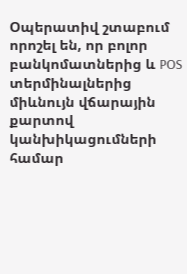Օպերատիվ շտաբում որոշել են, որ բոլոր բանկոմատներից և POS տերմինալներից միևնույն վճարային քարտով կանխիկացումների համար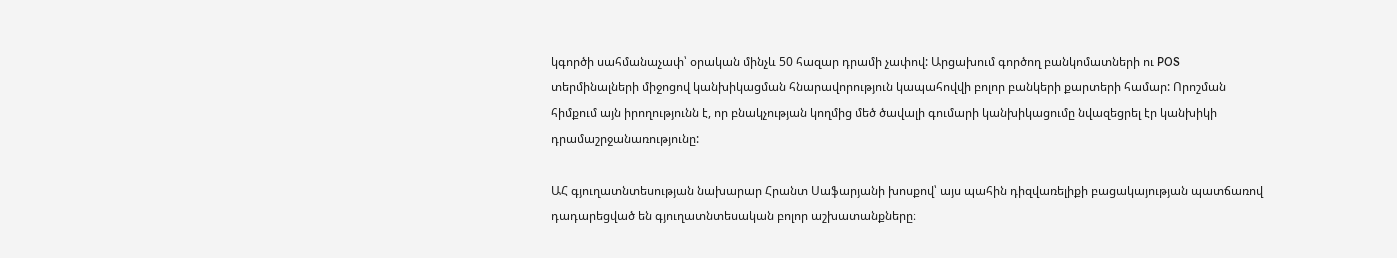կգործի սահմանաչափ՝ օրական մինչև 50 հազար դրամի չափով: Արցախում գործող բանկոմատների ու POS տերմինալների միջոցով կանխիկացման հնարավորություն կապահովվի բոլոր բանկերի քարտերի համար: Որոշման հիմքում այն իրողությունն է, որ բնակչության կողմից մեծ ծավալի գումարի կանխիկացումը նվազեցրել էր կանխիկի դրամաշրջանառությունը:

ԱՀ գյուղատնտեսության նախարար Հրանտ Սաֆարյանի խոսքով՝ այս պահին դիզվառելիքի բացակայության պատճառով դադարեցված են գյուղատնտեսական բոլոր աշխատանքները։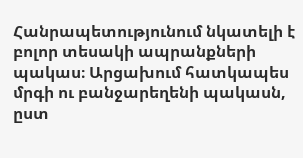Հանրապետությունում նկատելի է բոլոր տեսակի ապրանքների պակաս։ Արցախում հատկապես մրգի ու բանջարեղենի պակասն, ըստ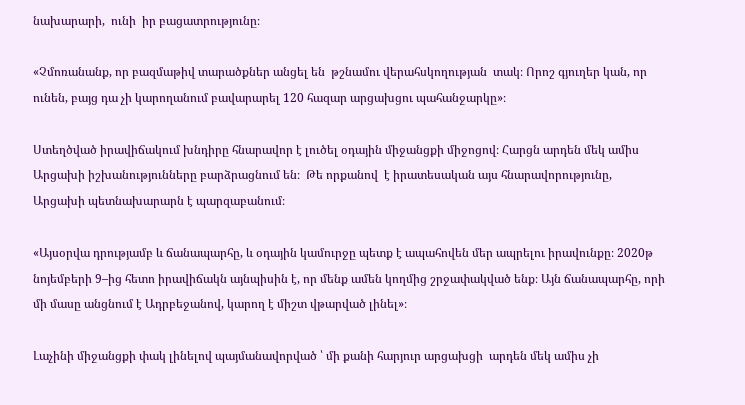նախարարի,  ունի  իր բացատրությունը։

«Չմոռանանք, որ բազմաթիվ տարածքներ անցել են  թշնամու վերահսկողության  տակ։ Որոշ գյուղեր կան, որ ունեն, բայց դա չի կարողանում բավարարել 120 հազար արցախցու պահանջարկը»։

Ստեղծված իրավիճակում խնդիրը հնարավոր է լուծել օդային միջանցքի միջոցով։ Հարցն արդեն մեկ ամիս  Արցախի իշխանությունները բարձրացնում են։  Թե որքանով  է իրատեսական այս հնարավորությունը, Արցախի պետնախարարն է պարզաբանում։

«Այսօրվա դրությամբ և ճանապարհը, և օդային կամուրջը պետք է ապահովեն մեր ապրելու իրավունքը։ 2020թ նոյեմբերի 9–ից հետո իրավիճակն այնպիսին է, որ մենք ամեն կողմից շրջափակված ենք։ Այն ճանապարհը, որի մի մասը անցնում է Ադրբեջանով, կարող է միշտ վթարված լինել»։

Լաչինի միջանցքի փակ լինելով պայմանավորված ՝ մի քանի հարյուր արցախցի  արդեն մեկ ամիս չի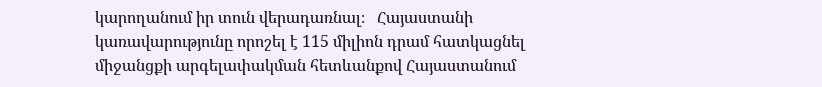կարողանում իր տուն վերադառնալ։   Հայաստանի կառավարությունը որոշել է 115 միլիոն դրամ հատկացնել միջանցքի արգելափակման հետևանքով Հայաստանում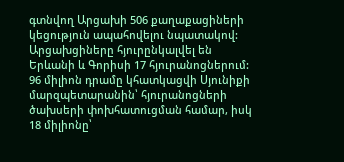գտնվող Արցախի 506 քաղաքացիների կեցություն ապահովելու նպատակով: Արցախցիները հյուրընկալվել են Երևանի և Գորիսի 17 հյուրանոցներում: 96 միլիոն դրամը կհատկացվի Սյունիքի մարզպետարանին՝ հյուրանոցների ծախսերի փոխհատուցման համար, իսկ 18 միլիոնը՝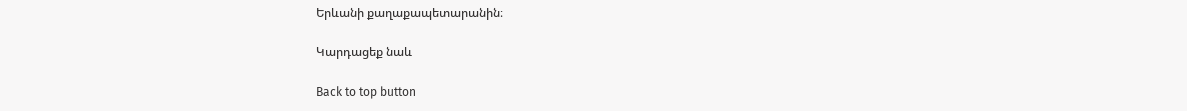Երևանի քաղաքապետարանին։

Կարդացեք նաև

Back to top button